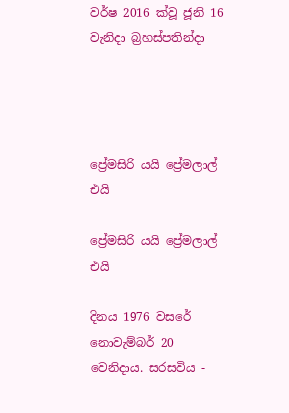වර්ෂ 2016 ක්වූ ජූනි 16 වැනිදා බ්‍රහස්පතින්දා




ප්‍රේමසිරි යයි ප්‍රේමලාල් එයි

ප්‍රේමසිරි යයි ප්‍රේමලාල් එයි

දිනය 1976 වසරේ නොවැම්බර් 20 වෙනිදාය. සරසවිය -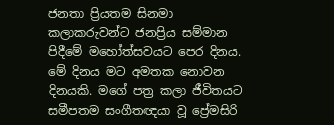ජනතා ප්‍රියතම සිනමා කලාකරුවන්ට ජනප්‍රිය සම්මාන පිදීමේ මහෝත්සවයට පෙර දිනය. මේ දිනය මට අමතක නොවන දිනයකි. මගේ පත්‍ර කලා ජීවිතයට සමීපතම සංගීතඥයා වූ ප්‍රේමසිරි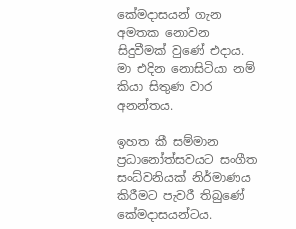කේමදාසයන් ගැන අමතක නොවන සිදුවීමක් වුණේ එදාය. මා එදින නොසිටියා නම් කියා සිතුණ වාර අනන්තය.

ඉහත කී සම්මාන ප්‍රධානෝත්සවයට සංගීත සංධ්වනියක් නිර්මාණය කිරීමට පැවරී තිබුණේ කේමදාසයන්ටය.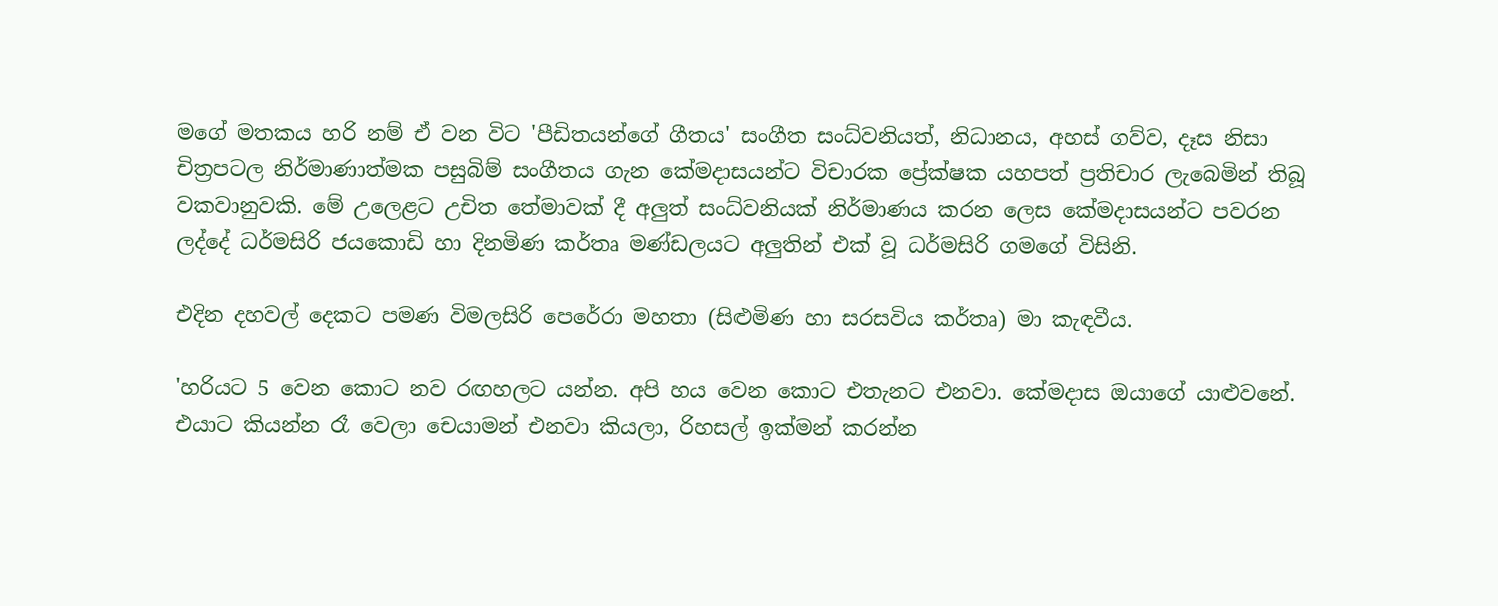මගේ මතකය හරි නම් ඒ වන විට 'පීඩිතයන්ගේ ගීතය' සංගීත සංධ්වනියත්, නිධානය, අහස් ගව්ව, දෑස නිසා චිත්‍රපටල නිර්මාණාත්මක පසුබිම් සංගීතය ගැන කේමදාසයන්ට විචාරක ප්‍රේක්ෂක යහපත් ප්‍රතිචාර ලැබෙමින් තිබූ වකවානුවකි. මේ උලෙළට උචිත තේමාවක් දී අලුත් සංධ්වනියක් නිර්මාණය කරන ලෙස කේමදාසයන්ට පවරන ලද්දේ ධර්මසිරි ජයකොඩි හා දිනමිණ කර්තෘ මණ්ඩලයට අලුතින් එක් වූ ධර්මසිරි ගමගේ විසිනි.

එදින දහවල් දෙකට පමණ විමලසිරි පෙරේරා මහතා (සිළුමිණ හා සරසවිය කර්තෘ) මා කැඳවීය.

'හරියට 5 වෙන කොට නව රඟහලට යන්න. අපි හය වෙන කොට එතැනට එනවා. කේමදාස ඔයාගේ යාළුවනේ. එයාට කියන්න රෑ වෙලා චෙයාමන් එනවා කියලා, රිහසල් ඉක්මන් කරන්න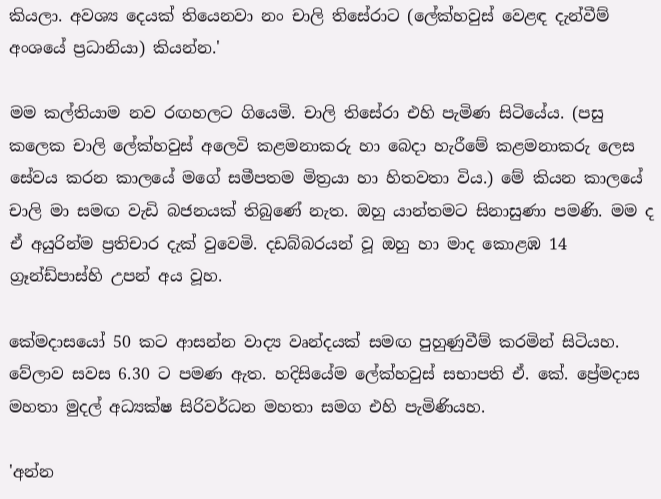කියලා. අවශ්‍ය දෙයක් තියෙනවා නං චාලි තිසේරාට (ලේක්හවුස් වෙළඳ දැන්වීම් අංශයේ ප්‍රධානියා) කියන්න.'

මම කල්තියාම නව රඟහලට ගියෙමි. චාලි තිසේරා එහි පැමිණ සිටියේය. (පසු කලෙක චාලි ලේක්හවුස් අලෙවි කළමනාකරු හා බෙදා හැරීමේ කළමනාකරු ලෙස සේවය කරන කාලයේ මගේ සමීපතම මිත්‍රයා හා හිතවතා විය.) මේ කියන කාලයේ චාලි මා සමඟ වැඩි බජනයක් තිබුණේ නැත. ඔහු යාන්තමට සිනාසුණා පමණි. මම ද ඒ අයුරින්ම ප්‍රතිචාර දැක් වුවෙමි. දඩබ්බරයන් වූ ඔහු හා මාද කොළඹ 14 ග්‍රෑන්ඩ්පාස්හි උපන් අය වූහ.

කේමදාසයෝ 50 කට ආසන්න වාද්‍ය වෘන්දයක් සමඟ පුහුණුවීම් කරමින් සිටියහ. වේලාව සවස 6.30 ට පමණ ඇත. හදිසියේම ලේක්හවුස් සභාපති ඒ. කේ. ප්‍රේමදාස මහතා මුදල් අධ්‍යක්ෂ සිරිවර්ධන මහතා සමග එහි පැමිණියහ.

'අන්න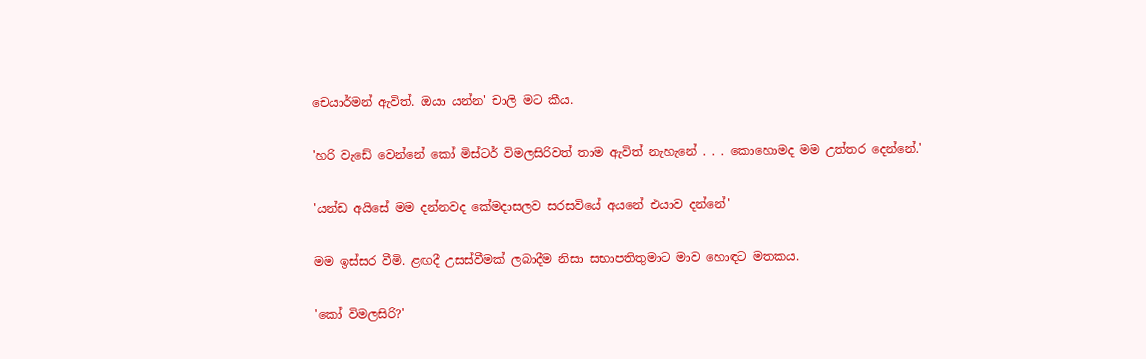චෙයාර්මන් ඇවිත්. ඔයා යන්න' චාලි මට කීය.

'හරි වැඩේ වෙන්නේ කෝ මිස්ටර් විමලසිරිවත් තාම ඇවිත් නැහැනේ . . . කොහොමද මම උත්තර දෙන්නේ.'

'යන්ඩ අයිසේ මම දන්නවද කේමදාසලව සරසවියේ අයනේ එයාව දන්නේ'

මම ඉස්සර වීමි. ළඟදී උසස්වීමක් ලබාදීම නිසා සභාපතිතුමාට මාව හොඳට මතකය.

'කෝ විමලසිරි?'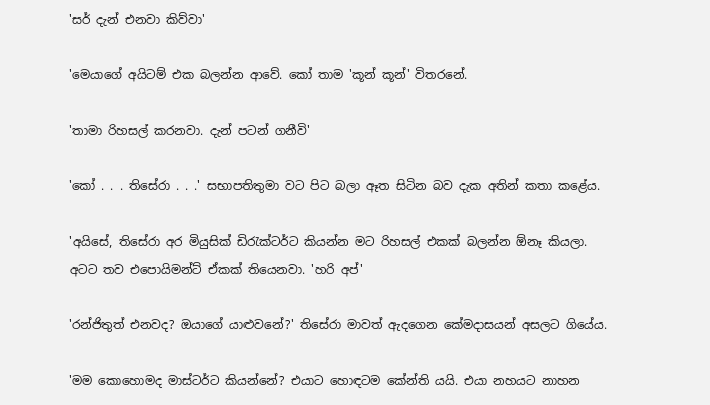'සර් දැන් එනවා කිව්වා'

'මෙයාගේ අයිටම් එක බලන්න ආවේ. කෝ තාම 'කූන් කූන්' විතරනේ.

'තාමා රිහසල් කරනවා. දැන් පටන් ගනීවි'

'කෝ . . . තිසේරා . . .' සභාපතිතුමා වට පිට බලා ඈත සිටින බව දැක අතින් කතා කළේය.

'අයිසේ, තිසේරා අර මියුසික් ඩිරැක්ටර්ට කියන්න මට රිහසල් එකක් බලන්න ඕනෑ කියලා. අටට තව එපොයිමන්ට් ඒකක් තියෙනවා. 'හරි අප්'

'රන්ජිතුත් එනවද? ඔයාගේ යාළුවනේ?' තිසේරා මාවත් ඇදගෙන කේමදාසයන් අසලට ගියේය.

'මම කොහොමද මාස්ටර්ට කියන්නේ? එයාට හොඳටම කේන්ති යයි. එයා නහයට නාහන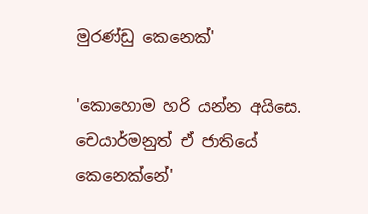මුරණ්ඩු කෙනෙක්'

'කොහොම හරි යන්න අයිසෙ. චෙයාර්මනුත් ඒ ජාතියේ කෙනෙක්නේ'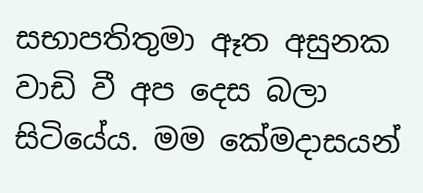සභාපතිතුමා ඈත අසුනක වාඩි වී අප දෙස බලා සිටියේය. මම කේමදාසයන්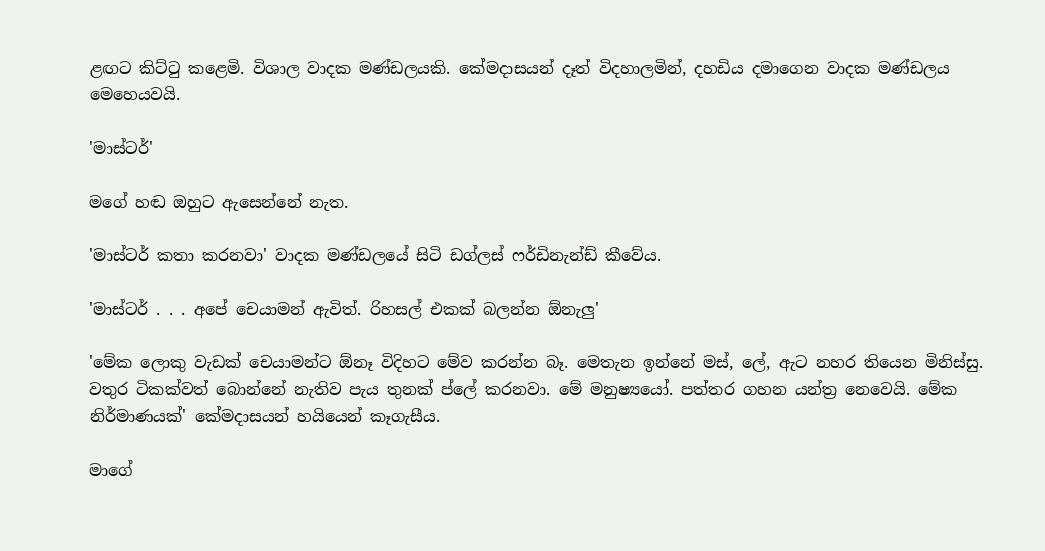ළඟට කිට්ටු කළෙමි. විශාල වාදක මණ්ඩලයකි. කේමදාසයන් දෑත් විදහාලමින්, දහඩිය දමාගෙන වාදක මණ්ඩලය මෙහෙයවයි.

'මාස්ටර්'

මගේ හඬ ඔහුට ඇසෙන්නේ නැත.

'මාස්ටර් කතා කරනවා' වාදක මණ්ඩලයේ සිටි ඩග්ලස් ෆර්ඩිනැන්ඩ් කීවේය.

'මාස්ටර් . . . අපේ චෙයාමන් ඇවිත්. රිහසල් එකක් බලන්න ඕනැලු'

'මේක ලොකු වැඩක් චෙයාමන්ට ඕනෑ විදිහට මේව කරන්න බෑ. මෙතැන ඉන්නේ මස්, ලේ, ඇට නහර තියෙන මිනිස්සු. වතුර ටිකක්වත් බොන්නේ නැතිව පැය තුනක් ප්ලේ කරනවා. මේ මනුෂ්‍යයෝ. පත්තර ගහන යන්ත්‍ර නෙවෙයි. මේක නිර්මාණයක්' කේමදාසයන් හයියෙන් කෑගැසීය.

මාගේ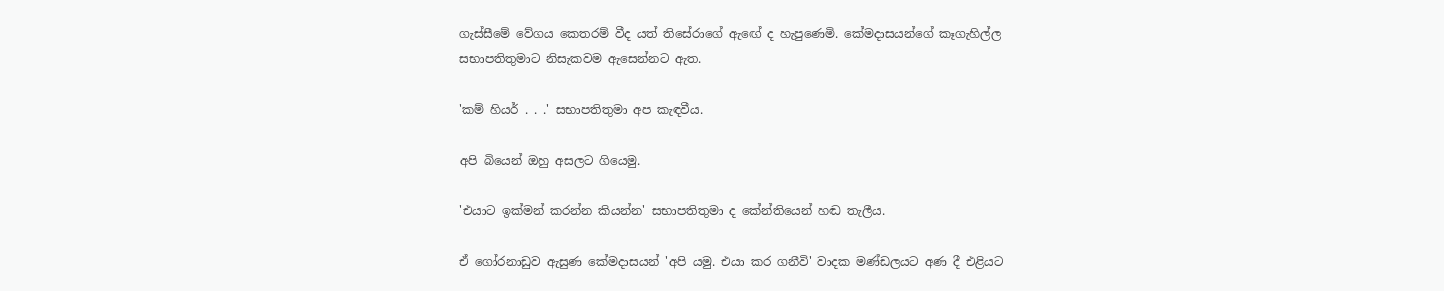ගැස්සීමේ වේගය කෙතරම් වීද යත් තිසේරාගේ ඇඟේ ද හැපුණෙමි. කේමදාසයන්ගේ කෑගැහිල්ල සභාපතිතුමාට නිසැකවම ඇසෙන්නට ඇත.

'කම් හියර් . . .' සභාපතිතුමා අප කැඳවීය.

අපි බියෙන් ඔහු අසලට ගියෙමු.

'එයාට ඉක්මන් කරන්න කියන්න' සභාපතිතුමා ද කේන්තියෙන් හඬ තැලීය.

ඒ ගෝරනාඩුව ඇසුණ කේමදාසයන් 'අපි යමු. එයා කර ගනීවි' වාදක මණ්ඩලයට අණ දී එළියට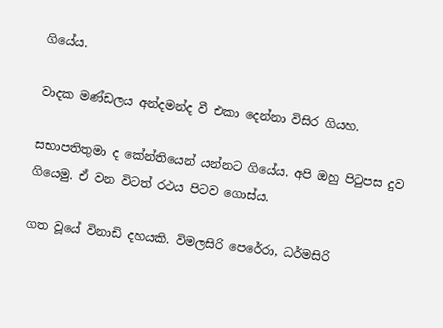ගියේය.

වාදක මණ්ඩලය අන්දමන්ද වී එකා දෙන්නා විසිර ගියහ.

සභාපතිතුමා ද කේන්තියෙන් යන්නට ගියේය. අපි ඔහු පිටුපස දුව ගියෙමු. ඒ වන විටත් රථය පිටව ගොස්ය.

ගත වූයේ විනාඩි දහයකි. විමලසිරි පෙරේරා, ධර්මසිරි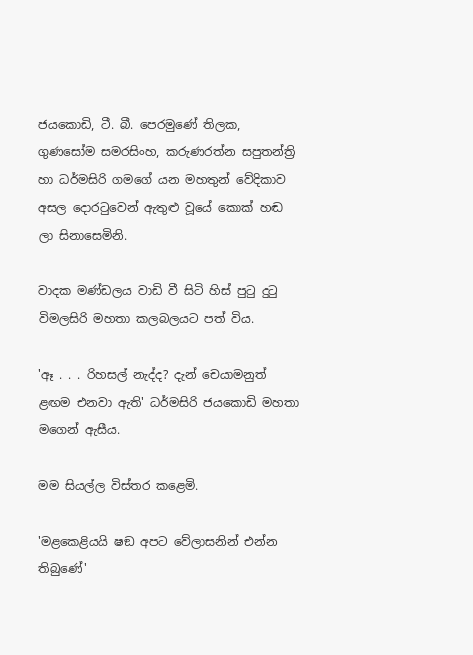ජයකොඩි, ටී. බී. පෙරමුණේ තිලක, ගුණසෝම සමරසිංහ, කරුණරත්න සපුතන්ත්‍රි හා ධර්මසිරි ගමගේ යන මහතුන් වේදිකාව අසල දොරටුවෙන් ඇතුළු වූයේ කොක් හඬ ලා සිනාසෙමිනි.

වාදක මණ්ඩලය වාඩි වී සිටි හිස් පුටු දුටු විමලසිරි මහතා කලබලයට පත් විය.

'ඈ . . . රිහසල් නැද්ද? දැන් චෙයාමනුත් ළඟම එනවා ඇති' ධර්මසිරි ජයකොඩි මහතා මගෙන් ඇසීය.

මම සියල්ල විස්තර කළෙමි.

'මළකෙළියයි ෂඞ අපට වේලාසනින් එන්න තිබුණේ'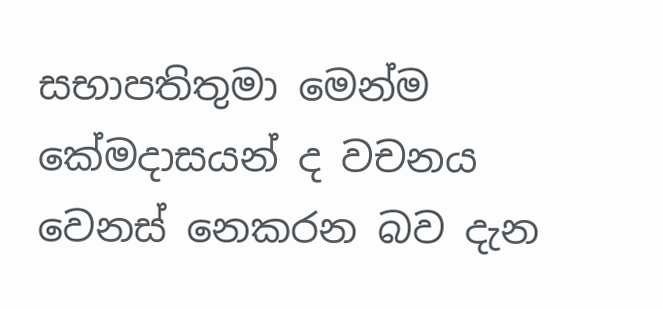සභාපතිතුමා මෙන්ම කේමදාසයන් ද වචනය වෙනස් නෙකරන බව දැන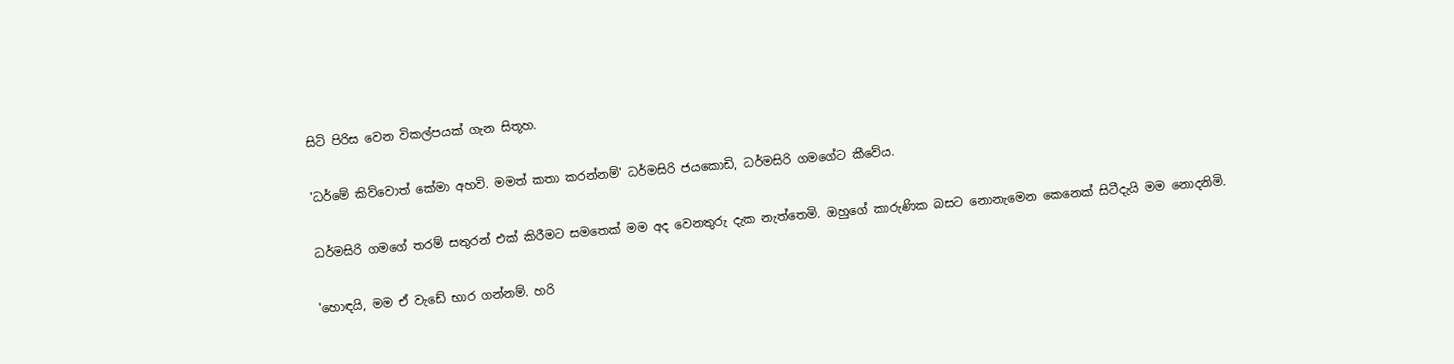සිටි පිරිස වෙන විකල්පයක් ගැන සිතූහ.

'ධර්මේ කිව්වොත් කේමා අහවි. මමත් කතා කරන්නම්' ධර්මසිරි ජයකොඩි, ධර්මසිරි ගමගේට කීවේය.

ධර්මසිරි ගමගේ තරම් සතුරන් එක් කිරීමට සමතෙක් මම අද වෙනතුරු දැක නැත්තෙමි. ඔහුගේ කාරුණික බසට නොනැමෙන කෙනෙක් සිටීදැයි මම නොදනිමි.

'හොඳයි, මම ඒ වැඩේ භාර ගන්නම්. හරි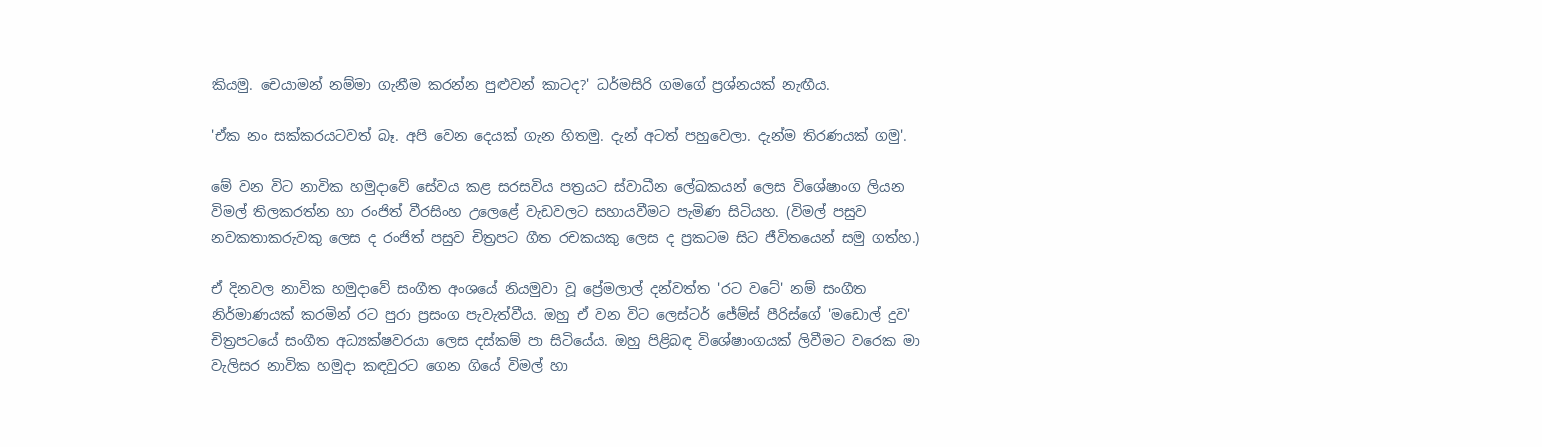කියමු. චෙයාමන් නම්මා ගැනීම කරන්න පුළුවන් කාටද?' ධර්මසිරි ගමගේ ප්‍රශ්නයක් නැඟීය.

'ඒක නං සක්කරයටවත් බෑ. අපි වෙන දෙයක් ගැන හිතමු. දැන් අටත් පහුවෙලා. දැන්ම තිරණයක් ගමු'.

මේ වන විට නාවික හමුදාවේ සේවය කළ සරසවිය පත්‍රයට ස්වාධීන ලේඛකයන් ලෙස විශේෂාංග ලියන විමල් තිලකරත්න හා රංජිත් වීරසිංහ උලෙළේ වැඩවලට සහායවීමට පැමිණ සිටියහ. (විමල් පසුව නවකතාකරුවකු ලෙස ද රංජිත් පසුව චිත්‍රපට ගීත රචකයකු ලෙස ද ප්‍රකටම සිට ජීවිතයෙන් සමු ගත්හ.)

ඒ දිනවල නාවික හමුදාවේ සංගීත අංශයේ නියමුවා වූ ප්‍රේමලාල් දන්වත්ත 'රට වටේ' නම් සංගීත නිර්මාණයක් කරමින් රට පුරා ප්‍රසංග පැවැත්වීය. ඔහු ඒ වන විට ලෙස්ටර් ජේම්ස් පීරිස්ගේ 'මඩොල් දුව' චිත්‍රපටයේ සංගීත අධ්‍යක්ෂවරයා ලෙස දස්කම් පා සිටියේය. ඔහු පිළිබඳ විශේෂාංගයක් ලිවීමට වරෙක මා වැලිසර නාවික හමුදා කඳවුරට ගෙන ගියේ විමල් හා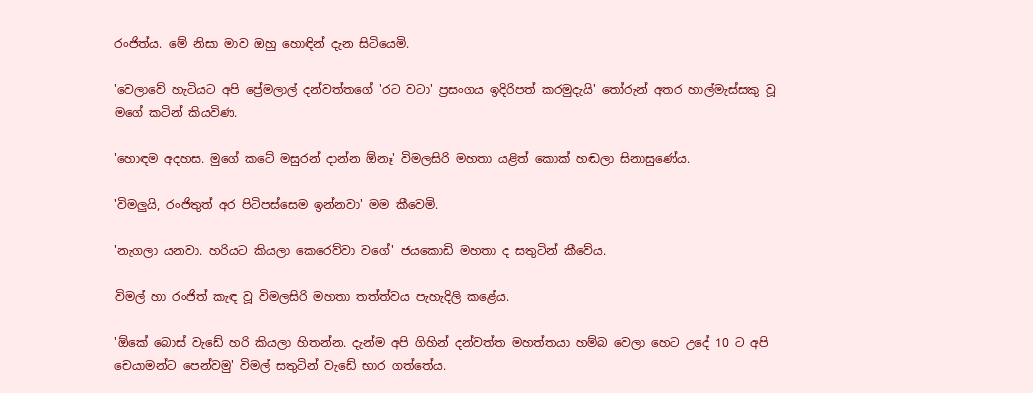රංජිත්ය. මේ නිසා මාව ඔහු හොඳින් දැන සිටියෙමි.

'වෙලාවේ හැටියට අපි ප්‍රේමලාල් දන්වත්තගේ 'රට වටා' ප්‍රසංගය ඉදිරිපත් කරමුදැයි' තෝරුන් අතර හාල්මැස්සකු වූ මගේ කටින් කියවිණ.

'හොඳම අදහස. මුගේ කටේ මසුරන් දාන්න ඕනෑ' විමලසිරි මහතා යළිත් කොක් හඬලා සිනාසුණේය.

'විමලුයි, රංජිතුත් අර පිටිපස්සෙම ඉන්නවා' මම කීවෙමි.

'නැගලා යනවා. හරියට කියලා කෙරෙව්වා වගේ' ජයකොඩි මහතා ද සතුටින් කීවේය.

විමල් හා රංජිත් කැඳ වූ විමලසිරි මහතා තත්ත්වය පැහැදිලි කළේය.

'ඕකේ බොස් වැඩේ හරි කියලා හිතන්න. දැන්ම අපි ගිහින් දන්වත්ත මහත්තයා හම්බ වෙලා හෙට උදේ 10 ට අපි චෙයාමන්ට පෙන්වමු' විමල් සතුටින් වැඩේ භාර ගත්තේය.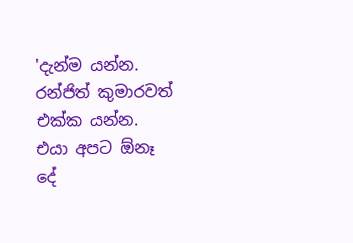'දැන්ම යන්න. රන්ජිත් කුමාරවත් එක්ක යන්න. එයා අපට ඕනෑ දේ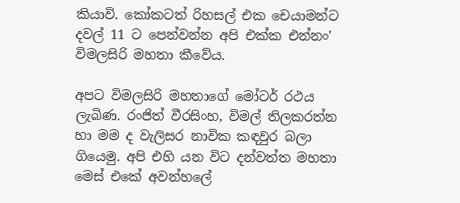කියාවි. කෝකටත් රිහසල් එක චෙයාමන්ට දවල් 11 ට පෙන්වන්න අපි එක්ක එන්නං' විමලසිරි මහතා කීවේය.

අපට විමලසිරි මහතාගේ මෝටර් රථය ලැබිණ. රංජිත් වීරසිංහ, විමල් තිලකරත්න හා මම ද වැලිසර නාවික කඳවුර බලා ගියෙමු. අපි එහි යන විට දන්වත්ත මහතා මෙස් එකේ අවන්හලේ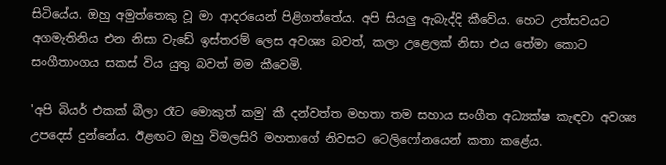සිටියේය. ඔහු අමුත්තෙකු වූ මා ආදරයෙන් පිළිගත්තේය. අපි සියලු ඇබැද්දි කීවේය. හෙට උත්සවයට අගමැතිනිය එන නිසා වැඩේ ඉස්තරම් ලෙස අවශ්‍ය බවත්, කලා උළෙලක් නිසා එය තේමා කොට සංගීතාංගය සකස් විය යුතු බවත් මම කීවෙමි.

'අපි බියර් එකක් බීලා රෑට මොකුත් කමු' කී දන්වත්ත මහතා තම සහාය සංගීත අධ්‍යක්ෂ කැඳවා අවශ්‍ය උපදෙස් දුන්නේය. ඊළඟට ඔහු විමලසිරි මහතාගේ නිවසට ටෙලිෆෝනයෙන් කතා කළේය.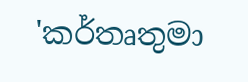'කර්තෘතුමා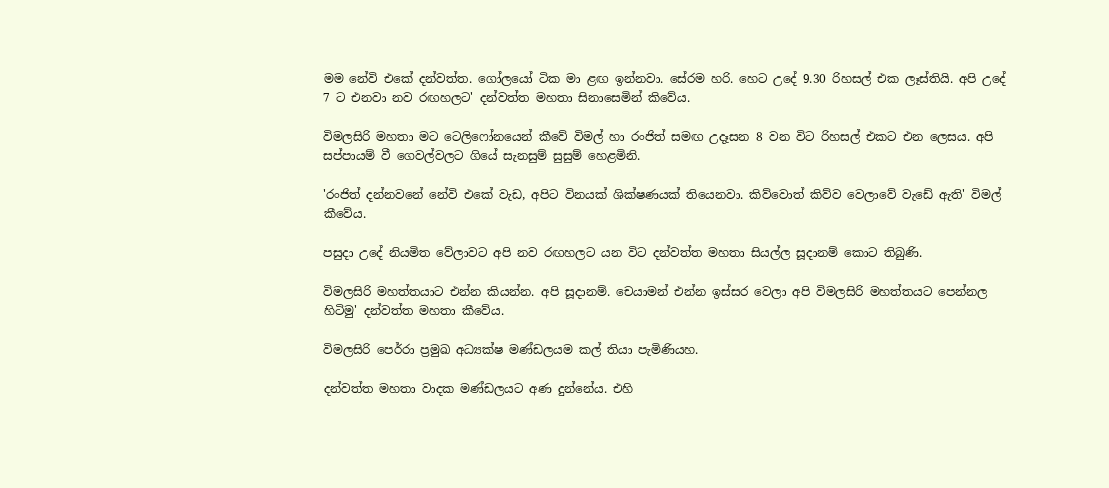මම නේවි එකේ දන්වත්ත. ගෝලයෝ ටික මා ළඟ ඉන්නවා. සේරම හරි. හෙට උදේ 9.30 රිහසල් එක ලෑස්තියි. අපි උදේ 7 ට එනවා නව රඟහලට' දන්වත්ත මහතා සිනාසෙමින් කිවේය.

විමලසිරි මහතා මට ටෙලිෆෝනයෙන් කීවේ විමල් හා රංජිත් සමඟ උදෑසන 8 වන විට රිහසල් එකට එන ලෙසය. අපි සප්පායම් වී ගෙවල්වලට ගියේ සැනසුම් සුසුම් හෙළමිනි.

'රංජිත් දන්නවනේ නේවි එකේ වැඩ, අපිට විනයක් ශික්ෂණයක් තියෙනවා. කිව්වොත් කිව්ව වෙලාවේ වැඩේ ඇති' විමල් කීවේය.

පසුදා උදේ නියමිත වේලාවට අපි නව රඟහලට යන විට දන්වත්ත මහතා සියල්ල සූදානම් කොට තිබුණි.

විමලසිරි මහත්තයාට එන්න කියන්න. අපි සූදානම්. චෙයාමන් එන්න ඉස්සර වෙලා අපි විමලසිරි මහත්තයට පෙන්නල හිටිමු' දන්වත්ත මහතා කීවේය.

විමලසිරි පෙර්රා ප්‍රමුඛ අධ්‍යක්ෂ මණ්ඩලයම කල් තියා පැමිණියහ.

දන්වත්ත මහතා වාදක මණ්ඩලයට අණ දුන්නේය. එහි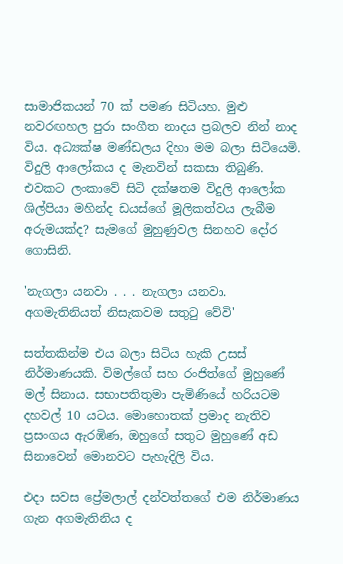සාමාජිකයන් 70 ක් පමණ සිටියහ. මුළු නවරඟහල පුරා සංගීත නාදය ප්‍රබලව නින් නාද විය. අධ්‍යක්ෂ මණ්ඩලය දිහා මම බලා සිටියෙමි. විදුලි ආලෝකය ද මැනවින් සකසා තිබුණි. එවකට ලංකාවේ සිටි දක්ෂතම විදුලි ආලෝක ශිල්පියා මහින්ද ඩයස්ගේ මූලිකත්වය ලැබීම අරුමයක්ද? සැමගේ මුහුණුවල සිනහව දෝර ගොසිනි.

'නැගලා යනවා . . . නැගලා යනවා. අගමැතිනියත් නිසැකවම සතුටු වේවි'

සත්තකින්ම එය බලා සිටිය හැකි උසස් නිර්මාණයකි. විමල්ගේ සහ රංජිත්ගේ මුහුණේ මල් සිනාය. සභාපතිතුමා පැමිණියේ හරියටම දහවල් 10 යටය. මොහොතක් ප්‍රමාද නැතිව ප්‍රසංගය ඇරඹිණ, ඔහුගේ සතුට මුහුණේ අඩ සිනාවෙන් මොනවට පැහැදිලි විය.

එදා සවස ප්‍රේමලාල් දන්වත්තගේ එම නිර්මාණය ගැන අගමැතිනිය ද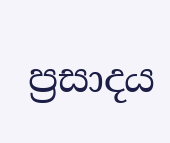ප්‍රසාදය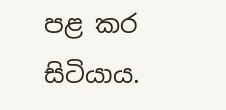පළ කර සිටියාය.